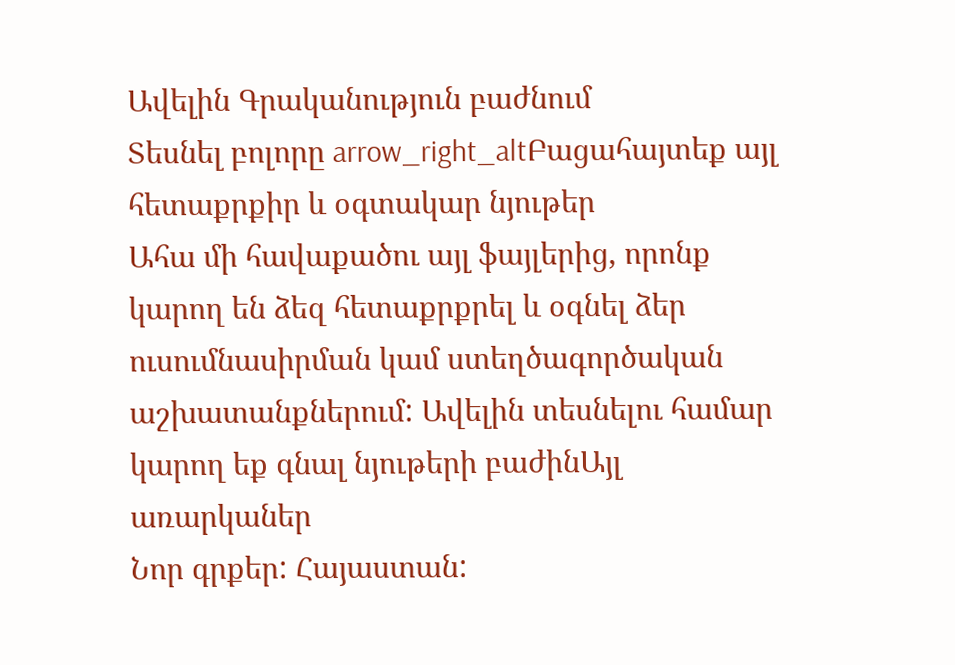Ավելին Գրականություն բաժնում
Տեսնել բոլորը arrow_right_altԲացահայտեք այլ հետաքրքիր և օգտակար նյութեր
Ահա մի հավաքածու այլ ֆայլերից, որոնք կարող են ձեզ հետաքրքրել և օգնել ձեր ուսումնասիրման կամ ստեղծագործական աշխատանքներում: Ավելին տեսնելու համար կարող եք գնալ նյութերի բաժինԱյլ առարկաներ
Նոր գրքեր: Հայաստան: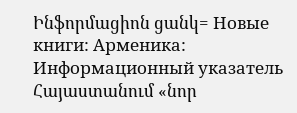Ինֆորմացիոն ցանկ= Новые книги: Арменика: Информационный указатель
Հայաստանում «նոր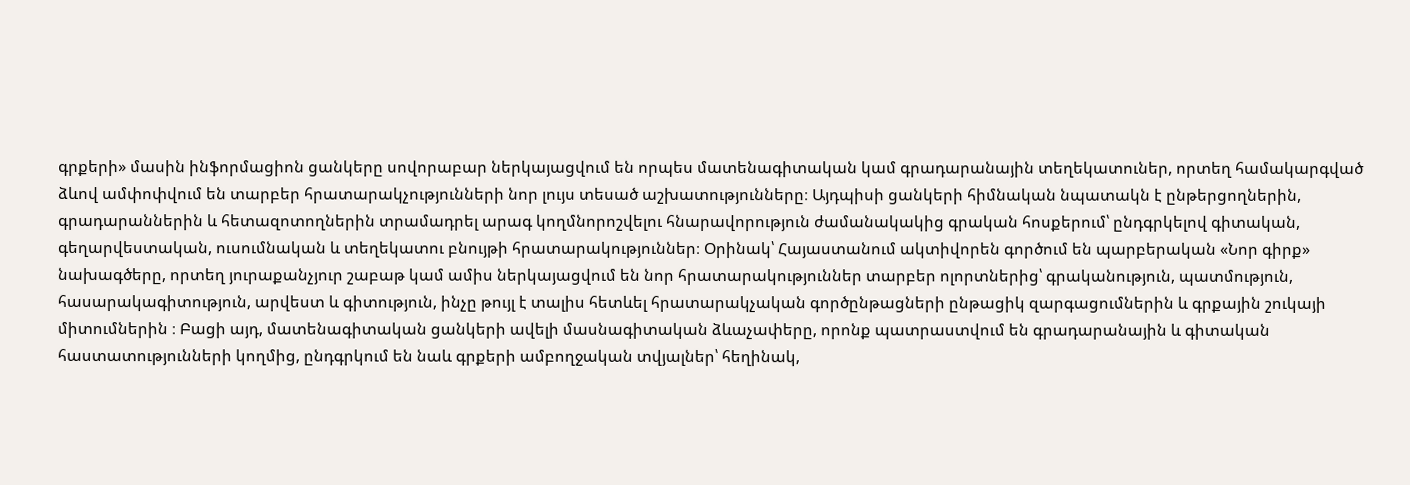գրքերի» մասին ինֆորմացիոն ցանկերը սովորաբար ներկայացվում են որպես մատենագիտական կամ գրադարանային տեղեկատուներ, որտեղ համակարգված ձևով ամփոփվում են տարբեր հրատարակչությունների նոր լույս տեսած աշխատությունները։ Այդպիսի ցանկերի հիմնական նպատակն է ընթերցողներին, գրադարաններին և հետազոտողներին տրամադրել արագ կողմնորոշվելու հնարավորություն ժամանակակից գրական հոսքերում՝ ընդգրկելով գիտական, գեղարվեստական, ուսումնական և տեղեկատու բնույթի հրատարակություններ։ Օրինակ՝ Հայաստանում ակտիվորեն գործում են պարբերական «Նոր գիրք» նախագծերը, որտեղ յուրաքանչյուր շաբաթ կամ ամիս ներկայացվում են նոր հրատարակություններ տարբեր ոլորտներից՝ գրականություն, պատմություն, հասարակագիտություն, արվեստ և գիտություն, ինչը թույլ է տալիս հետևել հրատարակչական գործընթացների ընթացիկ զարգացումներին և գրքային շուկայի միտումներին ։ Բացի այդ, մատենագիտական ցանկերի ավելի մասնագիտական ձևաչափերը, որոնք պատրաստվում են գրադարանային և գիտական հաստատությունների կողմից, ընդգրկում են նաև գրքերի ամբողջական տվյալներ՝ հեղինակ,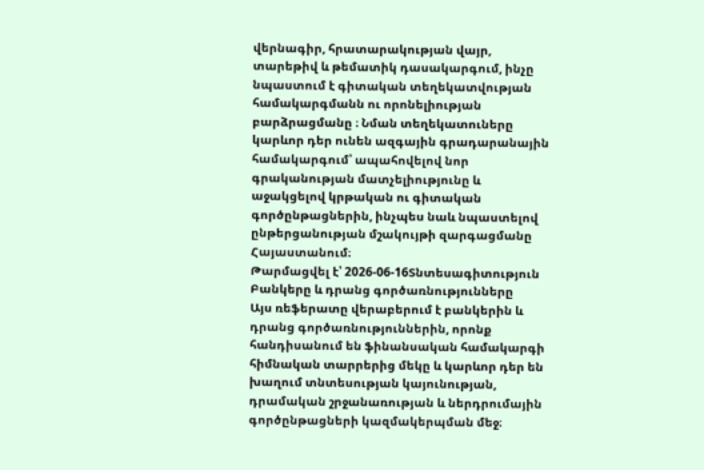վերնագիր, հրատարակության վայր, տարեթիվ և թեմատիկ դասակարգում, ինչը նպաստում է գիտական տեղեկատվության համակարգմանն ու որոնելիության բարձրացմանը ։ Նման տեղեկատուները կարևոր դեր ունեն ազգային գրադարանային համակարգում՝ ապահովելով նոր գրականության մատչելիությունը և աջակցելով կրթական ու գիտական գործընթացներին, ինչպես նաև նպաստելով ընթերցանության մշակույթի զարգացմանը Հայաստանում։
Թարմացվել է՝ 2026-06-16Տնտեսագիտություն
Բանկերը և դրանց գործառնությունները
Այս ռեֆերատը վերաբերում է բանկերին և դրանց գործառնություններին, որոնք հանդիսանում են ֆինանսական համակարգի հիմնական տարրերից մեկը և կարևոր դեր են խաղում տնտեսության կայունության, դրամական շրջանառության և ներդրումային գործընթացների կազմակերպման մեջ։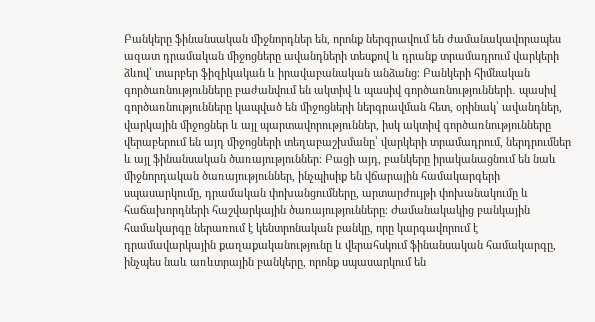Բանկերը ֆինանսական միջնորդներ են, որոնք ներգրավում են ժամանակավորապես ազատ դրամական միջոցները ավանդների տեսքով և դրանք տրամադրում վարկերի ձևով՝ տարբեր ֆիզիկական և իրավաբանական անձանց։ Բանկերի հիմնական գործառնությունները բաժանվում են ակտիվ և պասիվ գործառնությունների․ պասիվ գործառնությունները կապված են միջոցների ներգրավման հետ, օրինակ՝ ավանդներ, վարկային միջոցներ և այլ պարտավորություններ, իսկ ակտիվ գործառնությունները վերաբերում են այդ միջոցների տեղաբաշխմանը՝ վարկերի տրամադրում, ներդրումներ և այլ ֆինանսական ծառայություններ։ Բացի այդ, բանկերը իրականացնում են նաև միջնորդական ծառայություններ, ինչպիսիք են վճարային համակարգերի սպասարկումը, դրամական փոխանցումները, արտարժույթի փոխանակումը և հաճախորդների հաշվարկային ծառայությունները։ Ժամանակակից բանկային համակարգը ներառում է կենտրոնական բանկը, որը կարգավորում է դրամավարկային քաղաքականությունը և վերահսկում ֆինանսական համակարգը, ինչպես նաև առևտրային բանկերը, որոնք սպասարկում են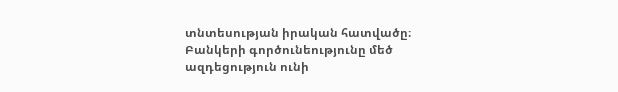տնտեսության իրական հատվածը։ Բանկերի գործունեությունը մեծ ազդեցություն ունի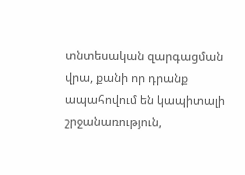տնտեսական զարգացման վրա, քանի որ դրանք ապահովում են կապիտալի շրջանառություն,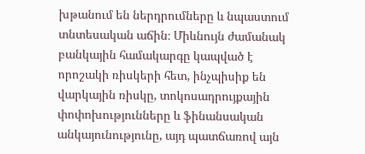խթանում են ներդրումները և նպաստում տնտեսական աճին։ Միևնույն ժամանակ բանկային համակարգը կապված է որոշակի ռիսկերի հետ, ինչպիսիք են վարկային ռիսկը, տոկոսադրույքային փոփոխությունները և ֆինանսական անկայունությունը, այդ պատճառով այն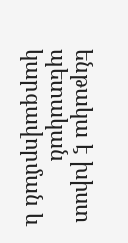ենթակա է խիստ պետական կարգավորման և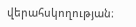վերահսկողության։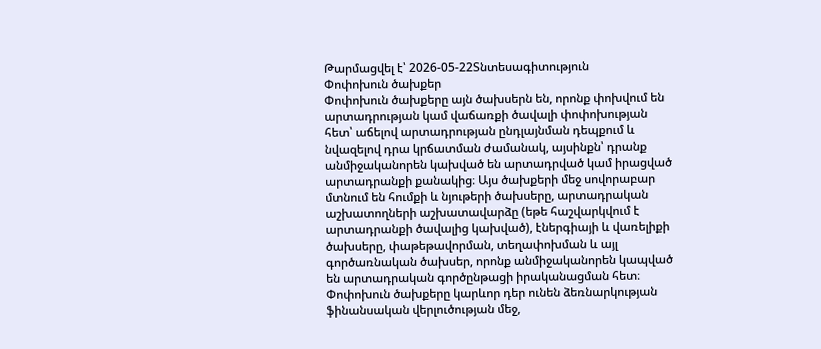Թարմացվել է՝ 2026-05-22Տնտեսագիտություն
Փոփոխուն ծախքեր
Փոփոխուն ծախքերը այն ծախսերն են, որոնք փոխվում են արտադրության կամ վաճառքի ծավալի փոփոխության հետ՝ աճելով արտադրության ընդլայնման դեպքում և նվազելով դրա կրճատման ժամանակ, այսինքն՝ դրանք անմիջականորեն կախված են արտադրված կամ իրացված արտադրանքի քանակից։ Այս ծախքերի մեջ սովորաբար մտնում են հումքի և նյութերի ծախսերը, արտադրական աշխատողների աշխատավարձը (եթե հաշվարկվում է արտադրանքի ծավալից կախված), էներգիայի և վառելիքի ծախսերը, փաթեթավորման, տեղափոխման և այլ գործառնական ծախսեր, որոնք անմիջականորեն կապված են արտադրական գործընթացի իրականացման հետ։ Փոփոխուն ծախքերը կարևոր դեր ունեն ձեռնարկության ֆինանսական վերլուծության մեջ,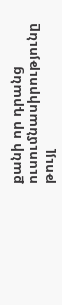քանի որ դրանց ուսումնասիրությունը թույլ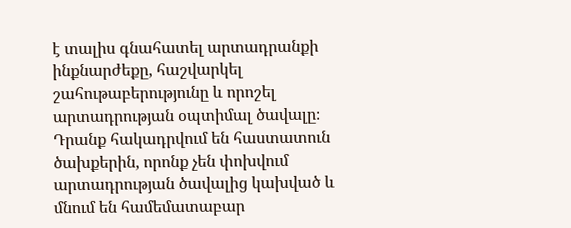է տալիս գնահատել արտադրանքի ինքնարժեքը, հաշվարկել շահութաբերությունը և որոշել արտադրության օպտիմալ ծավալը։ Դրանք հակադրվում են հաստատուն ծախքերին, որոնք չեն փոխվում արտադրության ծավալից կախված և մնում են համեմատաբար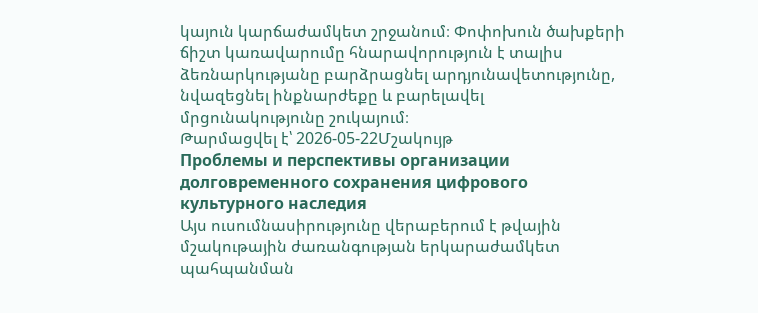կայուն կարճաժամկետ շրջանում։ Փոփոխուն ծախքերի ճիշտ կառավարումը հնարավորություն է տալիս ձեռնարկությանը բարձրացնել արդյունավետությունը, նվազեցնել ինքնարժեքը և բարելավել մրցունակությունը շուկայում։
Թարմացվել է՝ 2026-05-22Մշակույթ
Проблемы и перспективы организации долговременного сохранения цифрового культурного наследия
Այս ուսումնասիրությունը վերաբերում է թվային մշակութային ժառանգության երկարաժամկետ պահպանման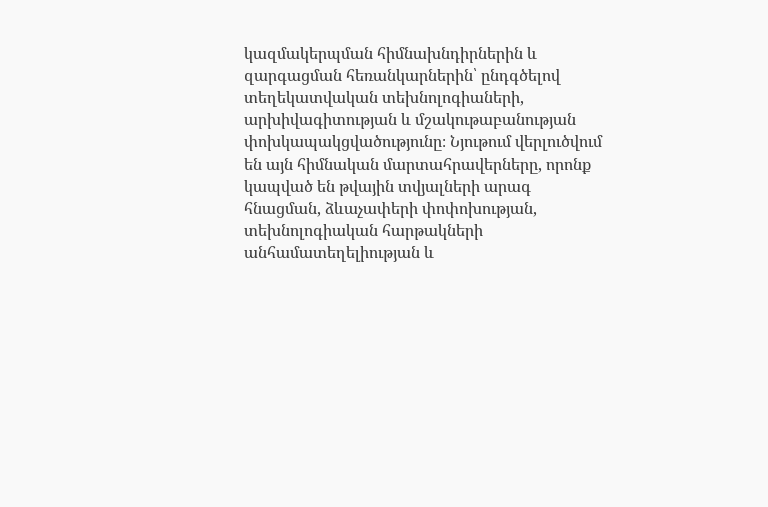կազմակերպման հիմնախնդիրներին և զարգացման հեռանկարներին՝ ընդգծելով տեղեկատվական տեխնոլոգիաների, արխիվագիտության և մշակութաբանության փոխկապակցվածությունը։ Նյութում վերլուծվում են այն հիմնական մարտահրավերները, որոնք կապված են թվային տվյալների արագ հնացման, ձևաչափերի փոփոխության, տեխնոլոգիական հարթակների անհամատեղելիության և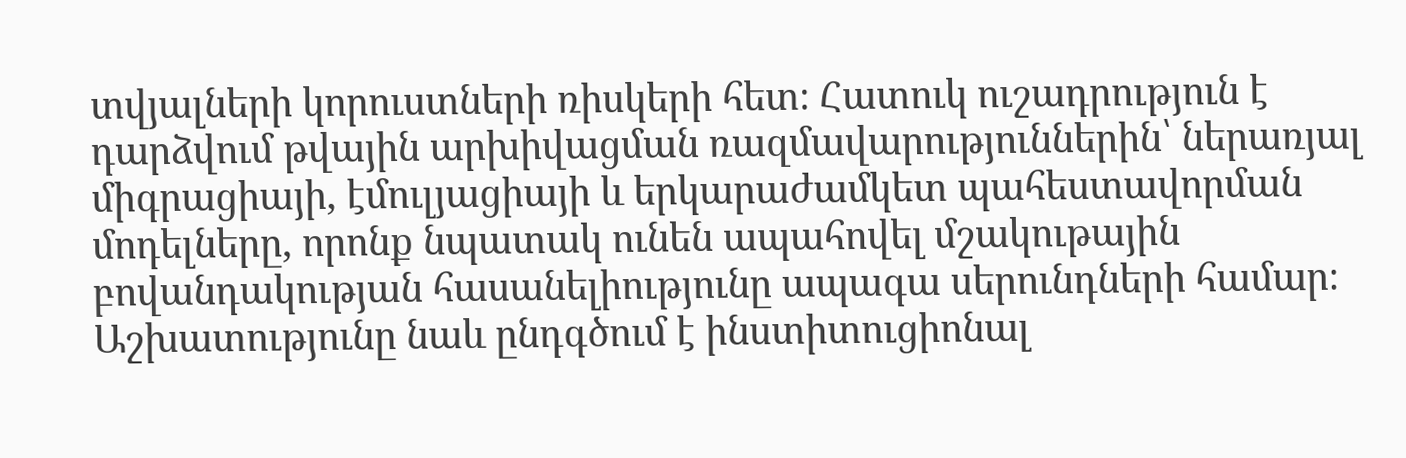տվյալների կորուստների ռիսկերի հետ։ Հատուկ ուշադրություն է դարձվում թվային արխիվացման ռազմավարություններին՝ ներառյալ միգրացիայի, էմուլյացիայի և երկարաժամկետ պահեստավորման մոդելները, որոնք նպատակ ունեն ապահովել մշակութային բովանդակության հասանելիությունը ապագա սերունդների համար։ Աշխատությունը նաև ընդգծում է ինստիտուցիոնալ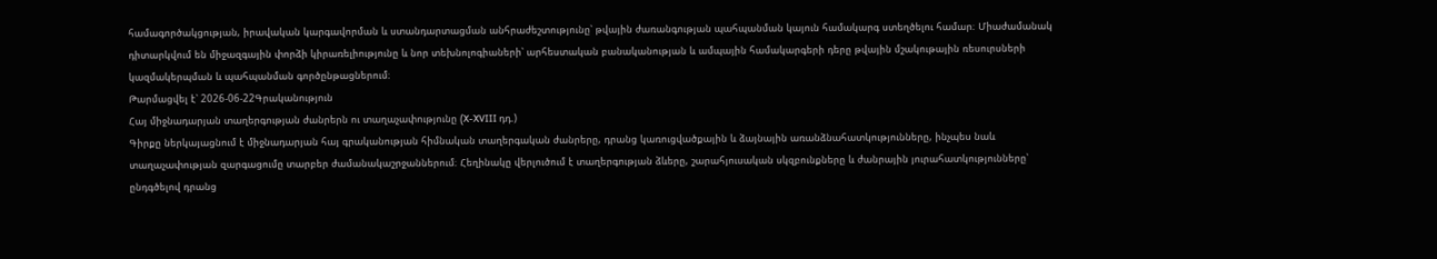համագործակցության, իրավական կարգավորման և ստանդարտացման անհրաժեշտությունը՝ թվային ժառանգության պահպանման կայուն համակարգ ստեղծելու համար։ Միաժամանակ դիտարկվում են միջազգային փորձի կիրառելիությունը և նոր տեխնոլոգիաների՝ արհեստական բանականության և ամպային համակարգերի դերը թվային մշակութային ռեսուրսների կազմակերպման և պահպանման գործընթացներում։
Թարմացվել է՝ 2026-06-22Գրականություն
Հայ միջնադարյան տաղերգության ժանրերն ու տաղաչափությունը (X-XVIII դդ.)
Գիրքը ներկայացնում է միջնադարյան հայ գրականության հիմնական տաղերգական ժանրերը, դրանց կառուցվածքային և ձայնային առանձնահատկությունները, ինչպես նաև տաղաչափության զարգացումը տարբեր ժամանակաշրջաններում։ Հեղինակը վերլուծում է տաղերգության ձևերը, շարահյուսական սկզբունքները և ժանրային յուրահատկությունները՝ ընդգծելով դրանց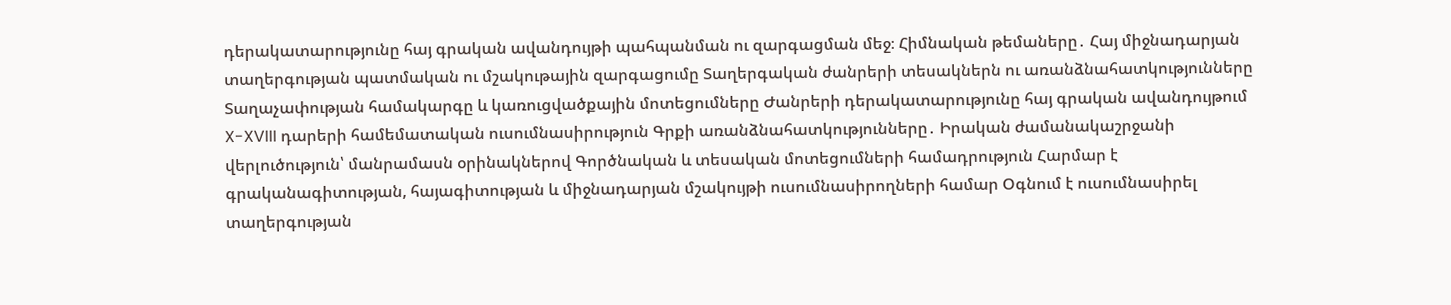դերակատարությունը հայ գրական ավանդույթի պահպանման ու զարգացման մեջ։ Հիմնական թեմաները․ Հայ միջնադարյան տաղերգության պատմական ու մշակութային զարգացումը Տաղերգական ժանրերի տեսակներն ու առանձնահատկությունները Տաղաչափության համակարգը և կառուցվածքային մոտեցումները Ժանրերի դերակատարությունը հայ գրական ավանդույթում X-XVIII դարերի համեմատական ուսումնասիրություն Գրքի առանձնահատկությունները․ Իրական ժամանակաշրջանի վերլուծություն՝ մանրամասն օրինակներով Գործնական և տեսական մոտեցումների համադրություն Հարմար է գրականագիտության, հայագիտության և միջնադարյան մշակույթի ուսումնասիրողների համար Օգնում է ուսումնասիրել տաղերգության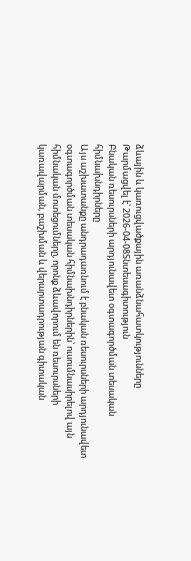ձևային և կառուցվածքային առանձնահատկությունները
Թարմացվել է՝ 2026-04-08Տնտեսագիտություն
Բնական ռեսուրսների արդյունավետ օգտագործման տեսական հիմնախնդիրները
Այս աշխատանքը անդրադառնում է բնական ռեսուրսների արդյունավետ օգտագործման տեսական հիմնախնդիրներին՝ ուսումնասիրելով այն հիմնական մոտեցումները, որոնք ձևավորում են ռեսուրսների կառավարման, բաշխման և վերարտադրության գիտական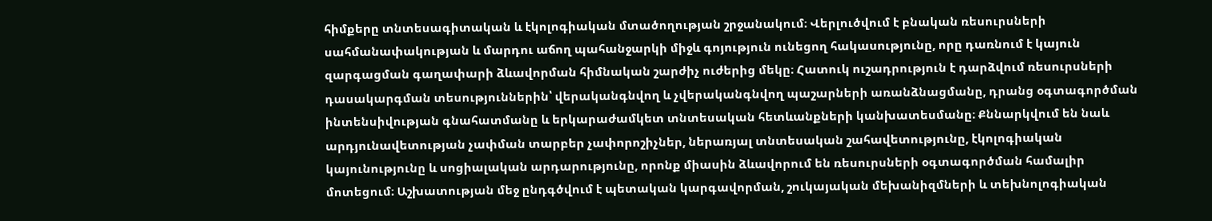հիմքերը տնտեսագիտական և էկոլոգիական մտածողության շրջանակում։ Վերլուծվում է բնական ռեսուրսների սահմանափակության և մարդու աճող պահանջարկի միջև գոյություն ունեցող հակասությունը, որը դառնում է կայուն զարգացման գաղափարի ձևավորման հիմնական շարժիչ ուժերից մեկը։ Հատուկ ուշադրություն է դարձվում ռեսուրսների դասակարգման տեսություններին՝ վերականգնվող և չվերականգնվող պաշարների առանձնացմանը, դրանց օգտագործման ինտենսիվության գնահատմանը և երկարաժամկետ տնտեսական հետևանքների կանխատեսմանը։ Քննարկվում են նաև արդյունավետության չափման տարբեր չափորոշիչներ, ներառյալ տնտեսական շահավետությունը, էկոլոգիական կայունությունը և սոցիալական արդարությունը, որոնք միասին ձևավորում են ռեսուրսների օգտագործման համալիր մոտեցում։ Աշխատության մեջ ընդգծվում է պետական կարգավորման, շուկայական մեխանիզմների և տեխնոլոգիական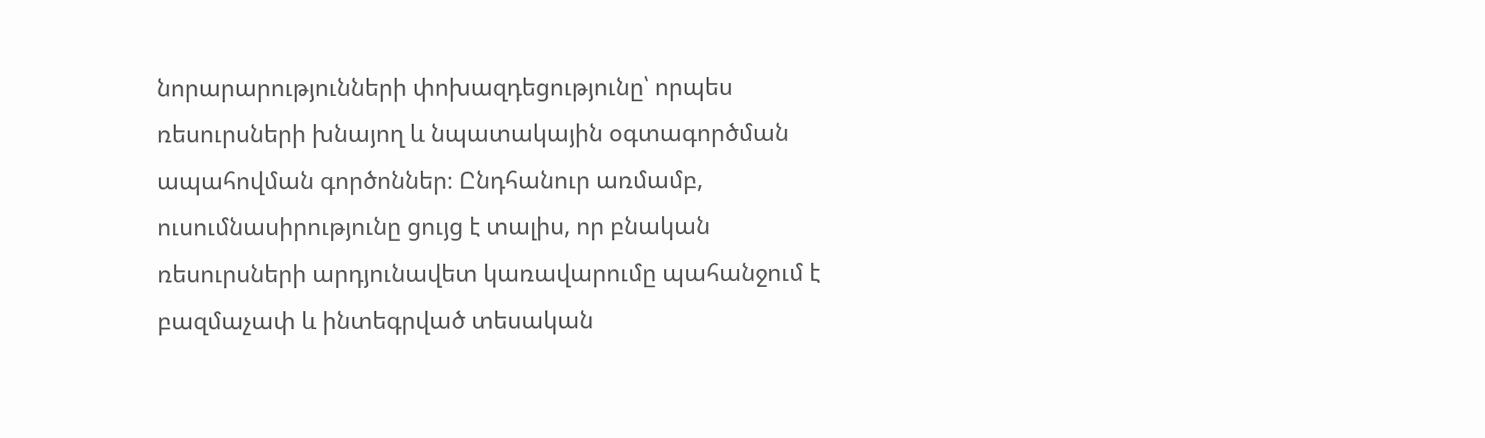նորարարությունների փոխազդեցությունը՝ որպես ռեսուրսների խնայող և նպատակային օգտագործման ապահովման գործոններ։ Ընդհանուր առմամբ, ուսումնասիրությունը ցույց է տալիս, որ բնական ռեսուրսների արդյունավետ կառավարումը պահանջում է բազմաչափ և ինտեգրված տեսական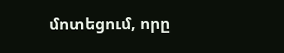մոտեցում, որը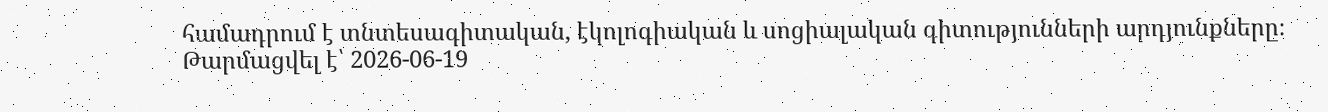համադրում է տնտեսագիտական, էկոլոգիական և սոցիալական գիտությունների արդյունքները։
Թարմացվել է՝ 2026-06-19